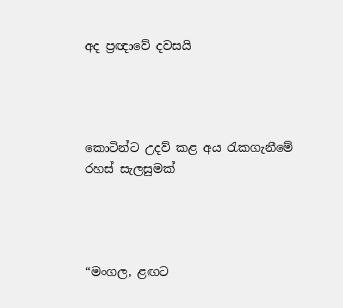අද ප්‍රඥාවේ දවසයි




කොටින්ට උදව් කළ අය රැකගැනීමේ රහස් සැලසුමක්




“මංගල, ළඟට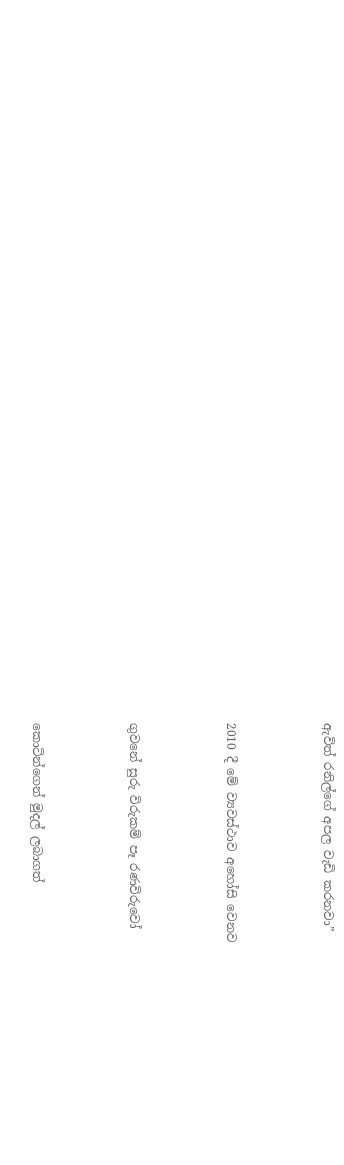ඇවිත් රනිල්ගේ අපල වැඩි කරනවා”




2010 දී මේ ව්‍යවස්ථාව අහෝසි වෙනව




ගුවනේ සුරු විරුකම් පෑ රණවිරුවෝ




කොටින්ගෙන් මුදල් ලබාගත්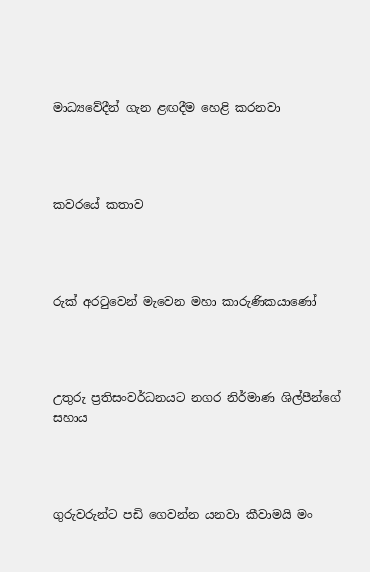මාධ්‍යවේදීන් ගැන ළඟදීම හෙළි කරනවා




කවරයේ කතාව




රුක් අරටුවෙන් මැවෙන මහා කාරුණිකයාණෝ




උතුරු ප්‍රතිසංවර්ධනයට නගර නිර්මාණ ශිල්පීන්ගේ සහාය




ගුරුවරුන්ට පඩි ගෙවන්න යනවා කීවාමයි මං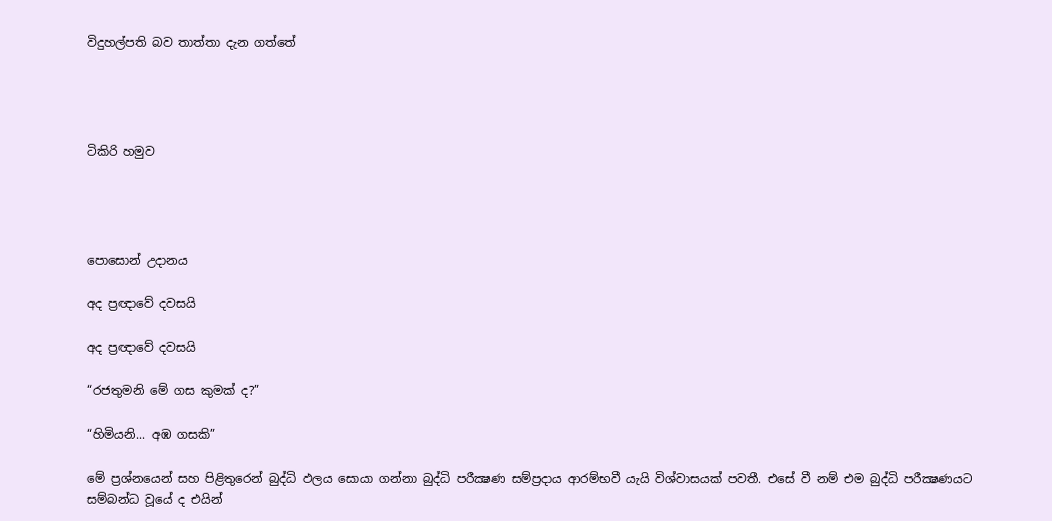විදුහල්පති බව තාත්තා දැන ගත්තේ




ටිකිරි හමුව




පොසොන් උදානය

අද ප්‍රඥාවේ දවසයි

අද ප්‍රඥාවේ දවසයි

“රජතුමනි මේ ගස කුමක් ද?”

“හිමියනි... අඹ ගසකි”

මේ ප්‍රශ්නයෙන් සහ පිළිතුරෙන් බුද්ධි ඵලය සොයා ගන්නා බුද්ධි පරීක්‍ෂණ සම්ප්‍රදාය ආරම්භවී යැයි විශ්වාසයක් පවතී. එසේ වී නම් එම බුද්ධි පරීක්‍ෂණයට සම්බන්ධ වූයේ ද එයින්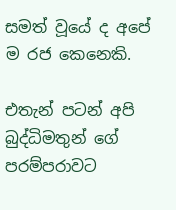සමත් වූයේ ද අපේ ම රජ කෙනෙකි.

එතැන් පටන් අපි බුද්ධිමතුන් ගේ පරම්පරාවට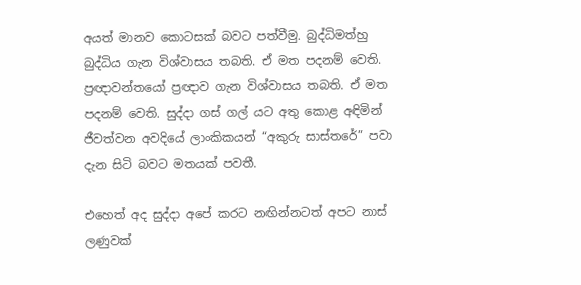අයත් මානව කොටසක් බවට පත්වීමු. බුද්ධිමත්හු බුද්ධිය ගැන විශ්වාසය තබති. ඒ මත පදනම් වෙති. ප්‍රඥාවන්තයෝ ප්‍රඥාව ගැන විශ්වාසය තබති. ඒ මත පදනම් වෙති. සුද්දා ගස් ගල් යට අතු කොළ අඳිමින් ජීවත්වන අවදියේ ලාංකිකයන් “අකුරු සාස්තරේ” පවා දැන සිටි බවට මතයක් පවතී.

එහෙත් අද සුද්දා අපේ කරට නඟින්නටත් අපට නාස් ලණුවක්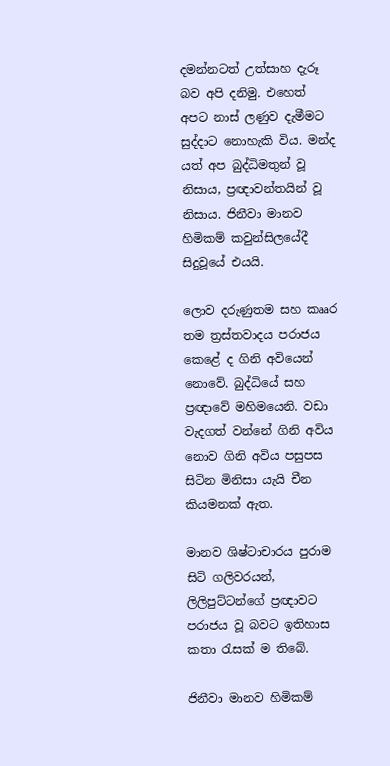දමන්නටත් උත්සාහ දැරූ බව අපි දනිමු. එහෙත් අපට නාස් ලණුව දැමීමට සුද්දාට නොහැකි විය. මන්ද යත් අප බුද්ධිමතුන් වූ නිසාය, ප්‍රඥාවන්තයින් වූ නිසාය. ජිනීවා මානව හිමිකම් කවුන්සිලයේදී සිදුවූයේ එයයි.

ලොව දරුණුතම සහ කෲර තම ත්‍රස්තවාදය පරාජය කෙළේ ද ගිනි අවියෙන් නොවේ. බුද්ධියේ සහ ප්‍රඥාවේ මහිමයෙනි. වඩා වැදගත් වන්නේ ගිනි අවිය නොව ගිනි අවිය පසුපස සිටින මිනිසා යැයි චීන කියමනක් ඇත.

මානව ශිෂ්ටාචාරය පුරාම සිටි ගලිවරයන්, ලිලිපුට්ටන්ගේ ප්‍රඥාවට පරාජය වූ බවට ඉතිහාස කතා රැසක් ම තිබේ.

ජිනීවා මානව හිමිකම්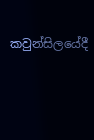කවුන්සිලයේදී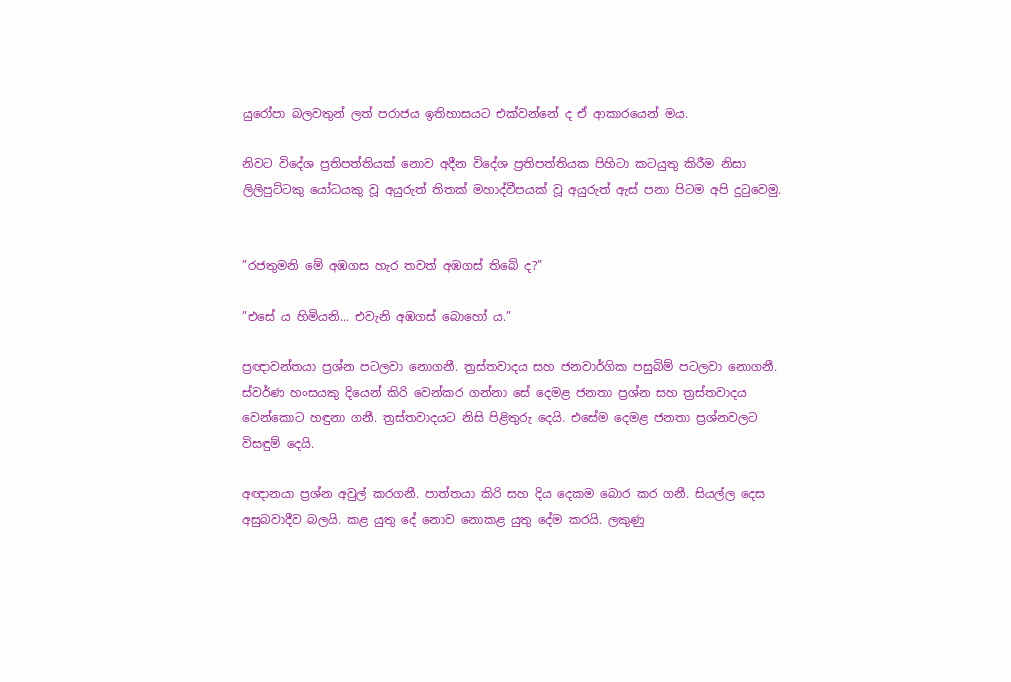යුරෝපා බලවතුන් ලත් පරාජය ඉතිහාසයට එක්වන්නේ ද ඒ ආකාරයෙන් මය.

නිවට විදේශ ප්‍රතිපත්තියක් නොව අදීන විදේශ ප්‍රතිපත්තියක පිහිටා කටයුතු කිරීම නිසා ලිලිපුට්ටකු යෝධයකු වූ අයුරුත් තිතක් මහාද්වීපයක් වූ අයුරුත් ඇස් පනා පිටම අපි දුටුවෙමු.


”රජතුමනි මේ අඹගස හැර තවත් අඹගස් තිබේ ද?”

”එසේ ය හිමියනි... එවැනි අඹගස් බොහෝ ය.”

ප්‍රඥාවන්තයා ප්‍රශ්න පටලවා නොගනී. ත්‍රස්තවාදය සහ ජනවාර්ගික පසුබිම් පටලවා නොගනී. ස්වර්ණ හංසයකු දියෙන් කිරි වෙන්කර ගන්නා සේ දෙමළ ජනතා ප්‍රශ්න සහ ත්‍රස්තවාදය වෙන්කොට හඳුනා ගනී. ත්‍රස්තවාදයට නිසි පිළිතුරු දෙයි. එසේම දෙමළ ජනතා ප්‍රශ්නවලට විසඳුම් දෙයි.

අඥානයා ප්‍රශ්න අවුල් කරගනී. පාත්තයා කිරි සහ දිය දෙකම බොර කර ගනී. සියල්ල දෙස අසුබවාදීව බලයි. කළ යුතු දේ නොව නොකළ යුතු දේම කරයි. ලකුණු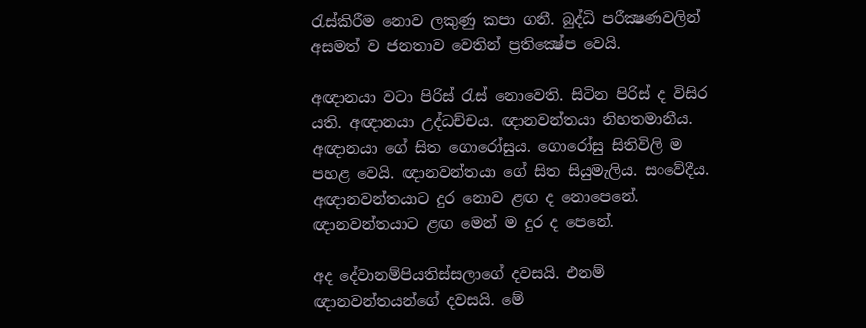රැස්කිරීම නොව ලකුණු කපා ගනී. බුද්ධි පරීක්‍ෂණවලින් අසමත් ව ජනතාව වෙතින් ප්‍රතික්‍ෂේප වෙයි.

අඥානයා වටා පිරිස් රැස් නොවෙති. සිටින පිරිස් ද විසිර යති. අඥානයා උද්ධච්චය. ඥානවන්තයා නිහතමානීය. අඥානයා ගේ සිත ගොරෝසුය. ගොරෝසු සිතිවිලි ම පහළ වෙයි. ඥානවන්තයා ගේ සිත සියුමැලිය. සංවේදීය. අඥානවන්තයාට දුර නොව ළඟ ද නොපෙනේ. ඥානවන්තයාට ළඟ මෙන් ම දුර ද පෙනේ.

අද දේවානම්පියතිස්සලාගේ දවසයි. එනම් ඥානවන්තයන්ගේ දවසයි. මේ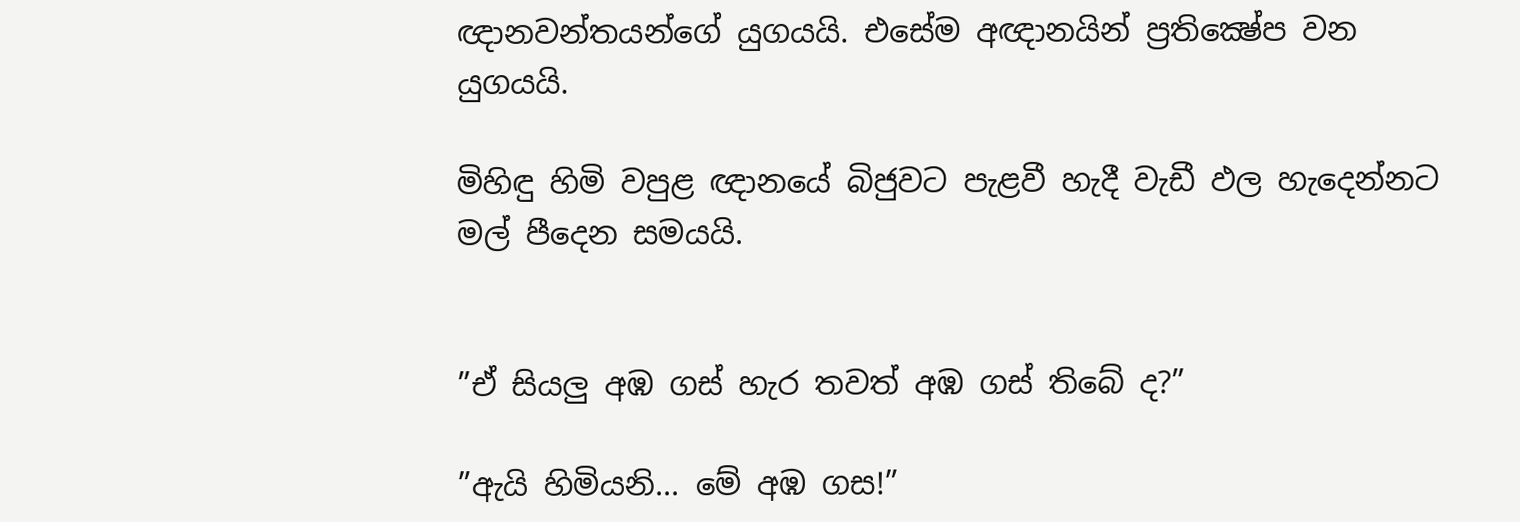ඥානවන්තයන්ගේ යුගයයි. එසේම අඥානයින් ප්‍රතික්‍ෂේප වන යුගයයි.

මිහිඳු හිමි වපුළ ඥානයේ බිජුවට පැළවී හැදී වැඩී ඵල හැදෙන්නට මල් පීදෙන සමයයි.


”ඒ සියලු අඹ ගස් හැර තවත් අඹ ගස් තිබේ ද?”

”ඇයි හිමියනි... මේ අඹ ගස!”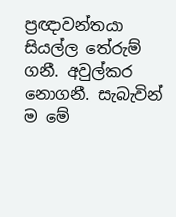ප්‍රඥාවන්තයා සියල්ල තේරුම් ගනී. අවුල්කර නොගනී. සැබැවින් ම මේ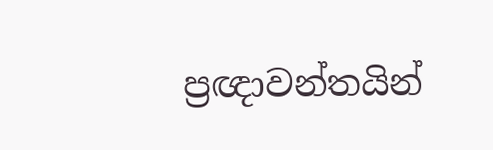ප්‍රඥාවන්තයින්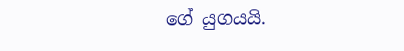ගේ යුගයයි.